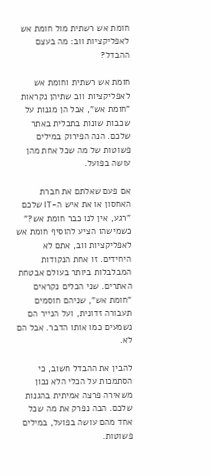חומת אש רשתית מול חומת אש לאפליקציות ווב: מה בעצם ההבדל?

חומת אש רשתית וחומת אש לאפליקציות ווב שתיהן נקראות "חומת אש", אבל הן מגנות על שכבות שונות בתכלית באתר שלכם. הנה הפירוק במילים פשוטות של מה שכל אחת מהן עושה בפועל.

אם פעם שאלתם את חברת האחסון או את איש ה-IT שלכם "רגע, אין לנו כבר חומת אש?" כשמישהו הציע להוסיף חומת אש לאפליקציות ווב, אתם לא היחידים. זו אחת הנקודות המבלבלות ביותר בעולם אבטחת האתרים. שני הכלים נקראים "חומת אש", שניהם חוסמים תעבורה זדונית, ועל הנייר הם נשמעים כמו אותו הדבר. אבל הם לא.

להבין את ההבדל חשוב, כי הסתמכות על הכלי הלא נכון משאירה פרצה אמיתית בהגנות שלכם. הבה נפרק את מה שכל אחד מהם עושה בפועל, במילים פשוטות.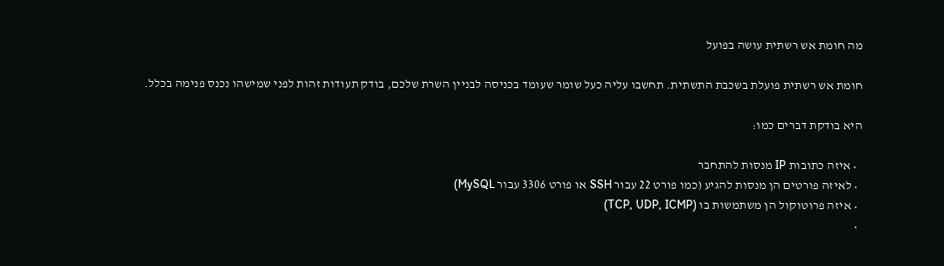מה חומת אש רשתית עושה בפועל

חומת אש רשתית פועלת בשכבת התשתית. תחשבו עליה כעל שומר שעומד בכניסה לבניין השרת שלכם, בודק תעודות זהות לפני שמישהו נכנס פנימה בכלל.

היא בודקת דברים כמו:

  • איזה כתובות IP מנסות להתחבר
  • לאיזה פורטים הן מנסות להגיע (כמו פורט 22 עבור SSH או פורט 3306 עבור MySQL)
  • איזה פרוטוקול הן משתמשות בו (TCP, UDP, ICMP)
  •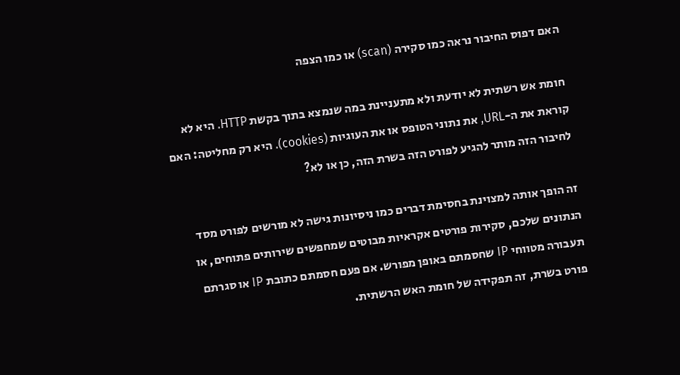האם דפוס החיבור נראה כמו סקירה (scan) או כמו הצפה

חומת אש רשתית לא יודעת ולא מתעניינת במה שנמצא בתוך בקשת HTTP. היא לא קוראת את ה-URL, את נתוני הטופס או את העוגיות (cookies). היא רק מחליטה: האם לחיבור הזה מותר להגיע לפורט הזה בשרת הזה, כן או לא?

זה הופך אותה למצוינת בחסימת דברים כמו ניסיונות גישה לא מורשים לפורט מסד הנתונים שלכם, סקירות פורטים אקראיות מבוטים שמחפשים שירותים פתוחים, או תעבורה מטווחי IP שחסמתם באופן מפורש. אם פעם חסמתם כתובת IP או סגרתם פורט בשרת, זה תפקידה של חומת האש הרשתית.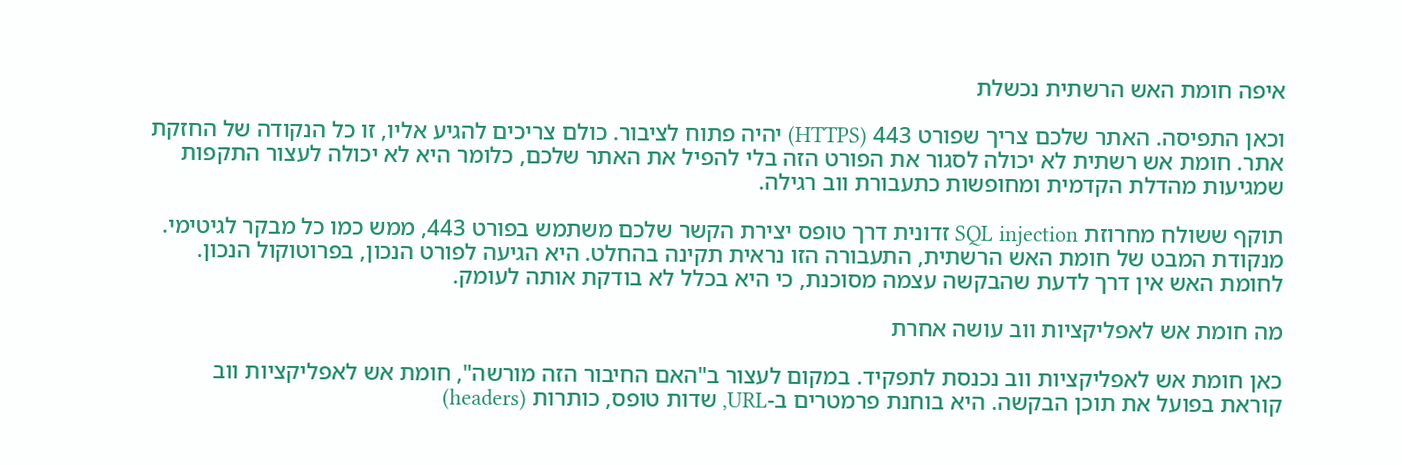איפה חומת האש הרשתית נכשלת

וכאן התפיסה. האתר שלכם צריך שפורט 443 (HTTPS) יהיה פתוח לציבור. כולם צריכים להגיע אליו, זו כל הנקודה של החזקת אתר. חומת אש רשתית לא יכולה לסגור את הפורט הזה בלי להפיל את האתר שלכם, כלומר היא לא יכולה לעצור התקפות שמגיעות מהדלת הקדמית ומחופשות כתעבורת ווב רגילה.

תוקף ששולח מחרוזת SQL injection זדונית דרך טופס יצירת הקשר שלכם משתמש בפורט 443, ממש כמו כל מבקר לגיטימי. מנקודת המבט של חומת האש הרשתית, התעבורה הזו נראית תקינה בהחלט. היא הגיעה לפורט הנכון, בפרוטוקול הנכון. לחומת האש אין דרך לדעת שהבקשה עצמה מסוכנת, כי היא בכלל לא בודקת אותה לעומק.

מה חומת אש לאפליקציות ווב עושה אחרת

כאן חומת אש לאפליקציות ווב נכנסת לתפקיד. במקום לעצור ב"האם החיבור הזה מורשה", חומת אש לאפליקציות ווב קוראת בפועל את תוכן הבקשה. היא בוחנת פרמטרים ב-URL, שדות טופס, כותרות (headers)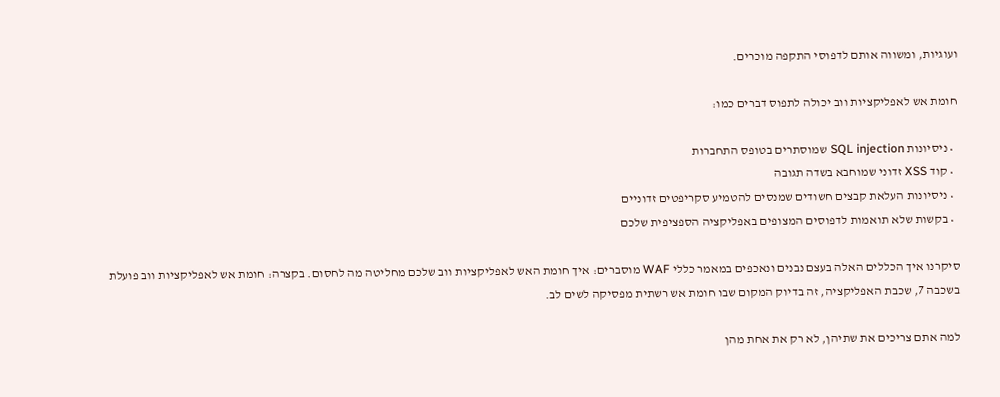ועוגיות, ומשווה אותם לדפוסי התקפה מוכרים.

חומת אש לאפליקציות ווב יכולה לתפוס דברים כמו:

  • ניסיונות SQL injection שמוסתרים בטופס התחברות
  • קוד XSS זדוני שמוחבא בשדה תגובה
  • ניסיונות העלאת קבצים חשודים שמנסים להטמיע סקריפטים זדוניים
  • בקשות שלא תואמות לדפוסים המצופים באפליקציה הספציפית שלכם

סיקרנו איך הכללים האלה בעצם נבנים ונאכפים במאמר כללי WAF מוסברים: איך חומת האש לאפליקציות ווב שלכם מחליטה מה לחסום. בקצרה: חומת אש לאפליקציות ווב פועלת בשכבה 7, שכבת האפליקציה, זה בדיוק המקום שבו חומת אש רשתית מפסיקה לשים לב.

למה אתם צריכים את שתיהן, לא רק את אחת מהן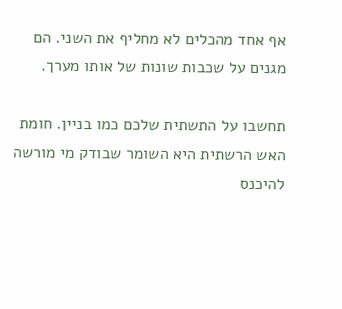אף אחד מהכלים לא מחליף את השני. הם מגנים על שכבות שונות של אותו מערך.

תחשבו על התשתית שלכם כמו בניין. חומת האש הרשתית היא השומר שבודק מי מורשה להיכנס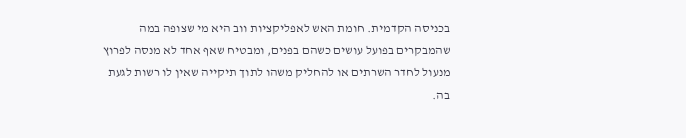בכניסה הקדמית. חומת האש לאפליקציות ווב היא מי שצופה במה שהמבקרים בפועל עושים כשהם בפנים, ומבטיח שאף אחד לא מנסה לפרוץ מנעול לחדר השרתים או להחליק משהו לתוך תיקייה שאין לו רשות לגעת בה.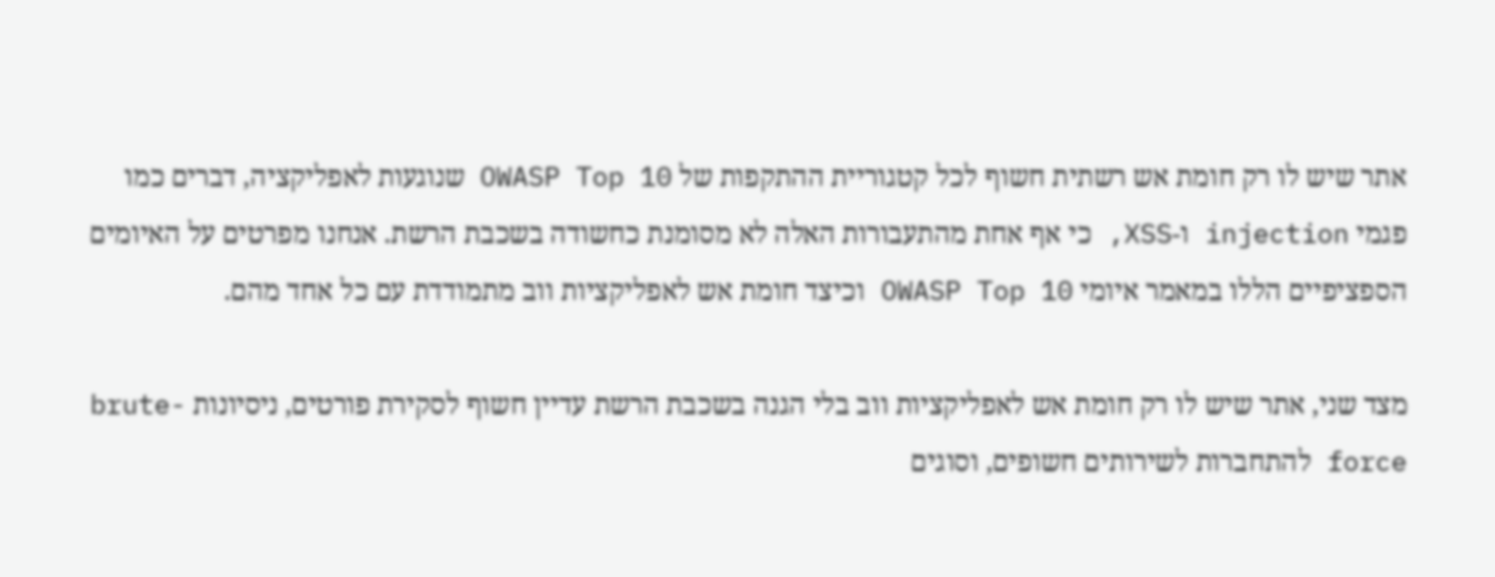אתר שיש לו רק חומת אש רשתית חשוף לכל קטגוריית ההתקפות של OWASP Top 10 שנוגעות לאפליקציה, דברים כמו פגמי injection ו-XSS, כי אף אחת מהתעבורות האלה לא מסומנת כחשודה בשכבת הרשת. אנחנו מפרטים על האיומים הספציפיים הללו במאמר איומי OWASP Top 10 וכיצד חומת אש לאפליקציות ווב מתמודדת עם כל אחד מהם.

מצד שני, אתר שיש לו רק חומת אש לאפליקציות ווב בלי הגנה בשכבת הרשת עדיין חשוף לסקירת פורטים, ניסיונות brute-force להתחברות לשירותים חשופים, וסוגים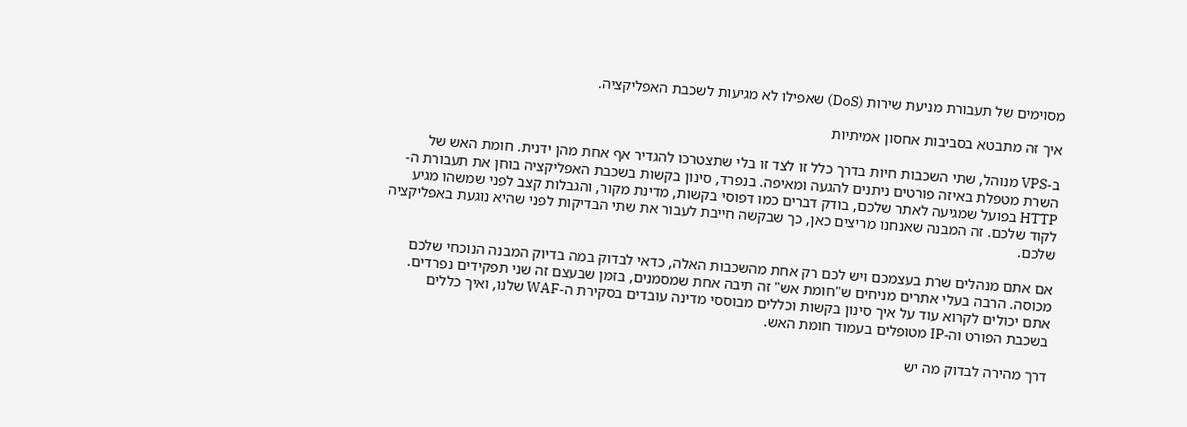מסוימים של תעבורת מניעת שירות (DoS) שאפילו לא מגיעות לשכבת האפליקציה.

איך זה מתבטא בסביבות אחסון אמיתיות

ב-VPS מנוהל, שתי השכבות חיות בדרך כלל זו לצד זו בלי שתצטרכו להגדיר אף אחת מהן ידנית. חומת האש של השרת מטפלת באיזה פורטים ניתנים להגעה ומאיפה. בנפרד, סינון בקשות בשכבת האפליקציה בוחן את תעבורת ה-HTTP בפועל שמגיעה לאתר שלכם, בודק דברים כמו דפוסי בקשות, מדינת מקור, והגבלות קצב לפני שמשהו מגיע לקוד שלכם. זה המבנה שאנחנו מריצים כאן, כך שבקשה חייבת לעבור את שתי הבדיקות לפני שהיא נוגעת באפליקציה שלכם.

אם אתם מנהלים שרת בעצמכם ויש לכם רק אחת מהשכבות האלה, כדאי לבדוק במה בדיוק המבנה הנוכחי שלכם מכוסה. הרבה בעלי אתרים מניחים ש"חומת אש" זה תיבה אחת שמסמנים, בזמן שבעצם זה שני תפקידים נפרדים. אתם יכולים לקרוא עוד על איך סינון בקשות וכללים מבוססי מדינה עובדים בסקירת ה-WAF שלנו, ואיך כללים בשכבת הפורט וה-IP מטופלים בעמוד חומת האש.

דרך מהירה לבדוק מה יש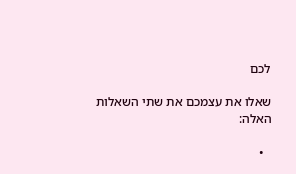לכם

שאלו את עצמכם את שתי השאלות האלה:

  •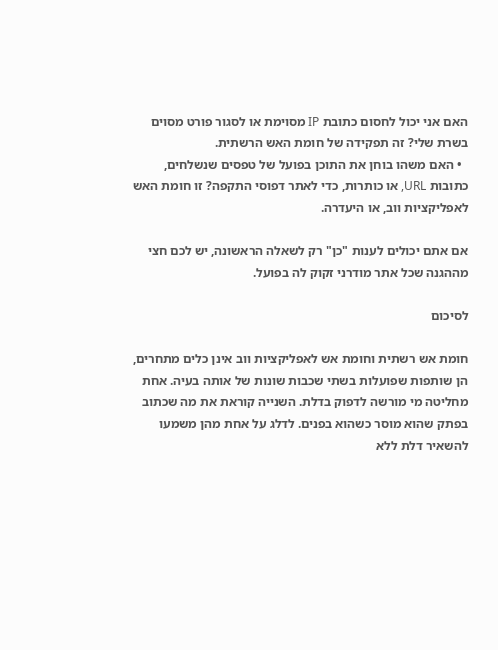האם אני יכול לחסום כתובת IP מסוימת או לסגור פורט מסוים בשרת שלי? זה תפקידה של חומת האש הרשתית.
  • האם משהו בוחן את התוכן בפועל של טפסים שנשלחים, כתובות URL, או כותרות, כדי לאתר דפוסי התקפה? זו חומת האש לאפליקציות ווב, או היעדרה.

אם אתם יכולים לענות "כן" רק לשאלה הראשונה, יש לכם חצי מההגנה שכל אתר מודרני זקוק לה בפועל.

לסיכום

חומת אש רשתית וחומת אש לאפליקציות ווב אינן כלים מתחרים, הן שותפות שפועלות בשתי שכבות שונות של אותה בעיה. אחת מחליטה מי מורשה לדפוק בדלת. השנייה קוראת את מה שכתוב בפתק שהוא מוסר כשהוא בפנים. לדלג על אחת מהן משמעו להשאיר דלת ללא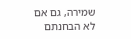שמירה, גם אם לא הבחנתם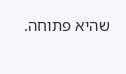שהיא פתוחה.